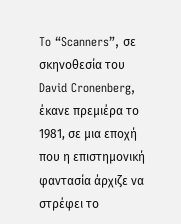To “Scanners”, σε σκηνοθεσία του David Cronenberg, έκανε πρεμιέρα το 1981, σε μια εποχή που η επιστημονική φαντασία άρχιζε να στρέφει το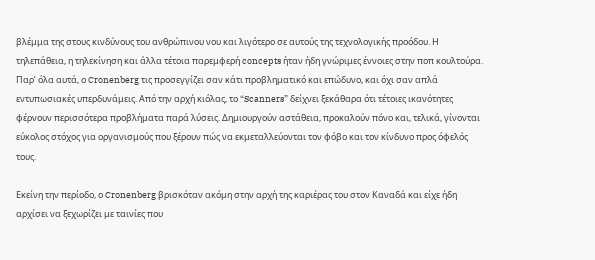βλέμμα της στους κινδύνους του ανθρώπινου νου και λιγότερο σε αυτούς της τεχνολογικής προόδου. Η τηλεπάθεια, η τηλεκίνηση και άλλα τέτοια παρεμφερή concepts ήταν ήδη γνώριμες έννοιες στην ποπ κουλτούρα. Παρ’ όλα αυτά, ο Cronenberg τις προσεγγίζει σαν κάτι προβληματικό και επώδυνο, και όχι σαν απλά εντυπωσιακές υπερδυνάμεις. Από την αρχή κιόλας, το “Scanners” δείχνει ξεκάθαρα ότι τέτοιες ικανότητες φέρνουν περισσότερα προβλήματα παρά λύσεις. Δημιουργούν αστάθεια, προκαλούν πόνο και, τελικά, γίνονται εύκολος στόχος για οργανισμούς που ξέρουν πώς να εκμεταλλεύονται τον φόβο και τον κίνδυνο προς όφελός τους.

Εκείνη την περίοδο, ο Cronenberg βρισκόταν ακόμη στην αρχή της καριέρας του στον Καναδά και είχε ήδη αρχίσει να ξεχωρίζει με ταινίες που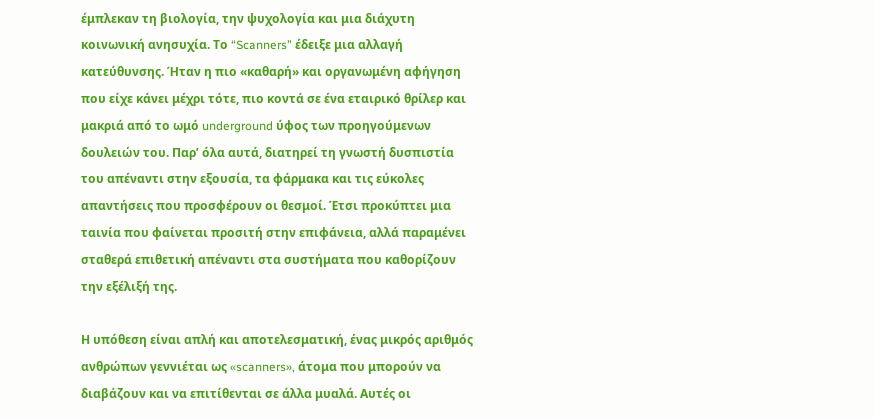έμπλεκαν τη βιολογία, την ψυχολογία και μια διάχυτη κοινωνική ανησυχία. Το “Scanners” έδειξε μια αλλαγή κατεύθυνσης. Ήταν η πιο «καθαρή» και οργανωμένη αφήγηση που είχε κάνει μέχρι τότε, πιο κοντά σε ένα εταιρικό θρίλερ και μακριά από το ωμό underground ύφος των προηγούμενων δουλειών του. Παρ’ όλα αυτά, διατηρεί τη γνωστή δυσπιστία του απέναντι στην εξουσία, τα φάρμακα και τις εύκολες απαντήσεις που προσφέρουν οι θεσμοί. Έτσι προκύπτει μια ταινία που φαίνεται προσιτή στην επιφάνεια, αλλά παραμένει σταθερά επιθετική απέναντι στα συστήματα που καθορίζουν την εξέλιξή της.

Η υπόθεση είναι απλή και αποτελεσματική, ένας μικρός αριθμός ανθρώπων γεννιέται ως «scanners», άτομα που μπορούν να διαβάζουν και να επιτίθενται σε άλλα μυαλά. Αυτές οι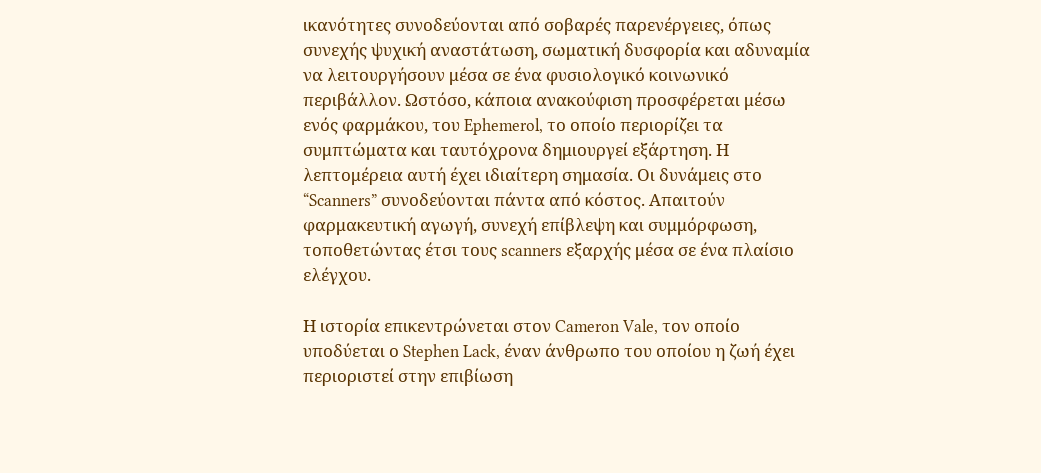ικανότητες συνοδεύονται από σοβαρές παρενέργειες, όπως συνεχής ψυχική αναστάτωση, σωματική δυσφορία και αδυναμία να λειτουργήσουν μέσα σε ένα φυσιολογικό κοινωνικό περιβάλλον. Ωστόσο, κάποια ανακούφιση προσφέρεται μέσω ενός φαρμάκου, του Ephemerol, το οποίο περιορίζει τα συμπτώματα και ταυτόχρονα δημιουργεί εξάρτηση. Η λεπτομέρεια αυτή έχει ιδιαίτερη σημασία. Οι δυνάμεις στο “Scanners” συνοδεύονται πάντα από κόστος. Απαιτούν φαρμακευτική αγωγή, συνεχή επίβλεψη και συμμόρφωση, τοποθετώντας έτσι τους scanners εξαρχής μέσα σε ένα πλαίσιο ελέγχου.

Η ιστορία επικεντρώνεται στον Cameron Vale, τον οποίο υποδύεται ο Stephen Lack, έναν άνθρωπο του οποίου η ζωή έχει περιοριστεί στην επιβίωση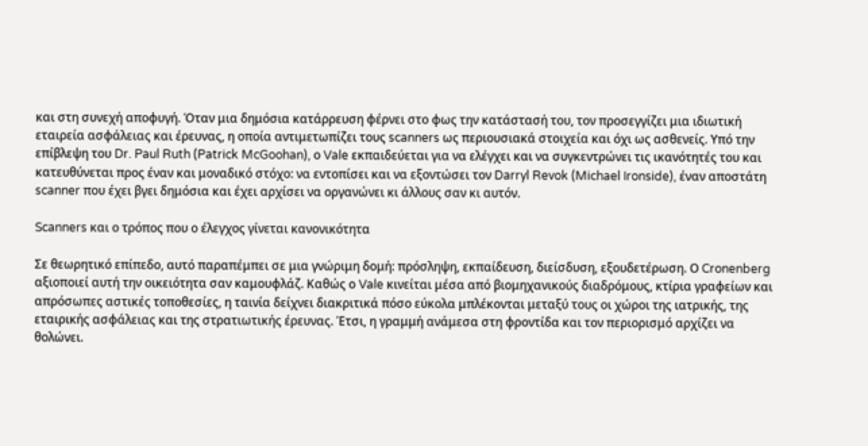και στη συνεχή αποφυγή. Όταν μια δημόσια κατάρρευση φέρνει στο φως την κατάστασή του, τον προσεγγίζει μια ιδιωτική εταιρεία ασφάλειας και έρευνας, η οποία αντιμετωπίζει τους scanners ως περιουσιακά στοιχεία και όχι ως ασθενείς. Υπό την επίβλεψη του Dr. Paul Ruth (Patrick McGoohan), ο Vale εκπαιδεύεται για να ελέγχει και να συγκεντρώνει τις ικανότητές του και κατευθύνεται προς έναν και μοναδικό στόχο: να εντοπίσει και να εξοντώσει τον Darryl Revok (Michael Ironside), έναν αποστάτη scanner που έχει βγει δημόσια και έχει αρχίσει να οργανώνει κι άλλους σαν κι αυτόν.

Scanners και ο τρόπος που ο έλεγχος γίνεται κανονικότητα

Σε θεωρητικό επίπεδο, αυτό παραπέμπει σε μια γνώριμη δομή: πρόσληψη, εκπαίδευση, διείσδυση, εξουδετέρωση. Ο Cronenberg αξιοποιεί αυτή την οικειότητα σαν καμουφλάζ. Καθώς ο Vale κινείται μέσα από βιομηχανικούς διαδρόμους, κτίρια γραφείων και απρόσωπες αστικές τοποθεσίες, η ταινία δείχνει διακριτικά πόσο εύκολα μπλέκονται μεταξύ τους οι χώροι της ιατρικής, της εταιρικής ασφάλειας και της στρατιωτικής έρευνας. Έτσι, η γραμμή ανάμεσα στη φροντίδα και τον περιορισμό αρχίζει να θολώνει.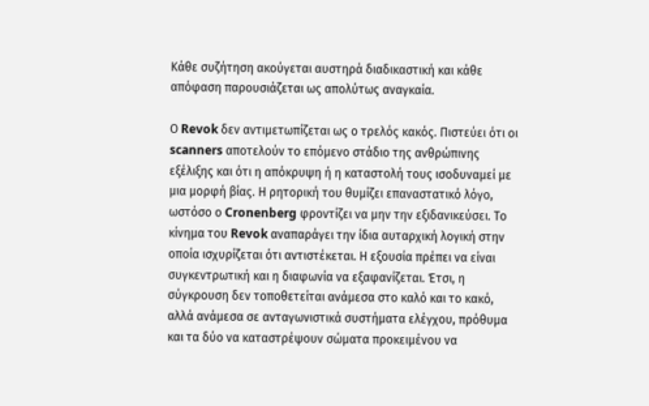Κάθε συζήτηση ακούγεται αυστηρά διαδικαστική και κάθε απόφαση παρουσιάζεται ως απολύτως αναγκαία.

Ο Revok δεν αντιμετωπίζεται ως ο τρελός κακός. Πιστεύει ότι οι scanners αποτελούν το επόμενο στάδιο της ανθρώπινης εξέλιξης και ότι η απόκρυψη ή η καταστολή τους ισοδυναμεί με μια μορφή βίας. Η ρητορική του θυμίζει επαναστατικό λόγο, ωστόσο ο Cronenberg φροντίζει να μην την εξιδανικεύσει. Το κίνημα του Revok αναπαράγει την ίδια αυταρχική λογική στην οποία ισχυρίζεται ότι αντιστέκεται. Η εξουσία πρέπει να είναι συγκεντρωτική και η διαφωνία να εξαφανίζεται. Έτσι, η σύγκρουση δεν τοποθετείται ανάμεσα στο καλό και το κακό, αλλά ανάμεσα σε ανταγωνιστικά συστήματα ελέγχου, πρόθυμα και τα δύο να καταστρέψουν σώματα προκειμένου να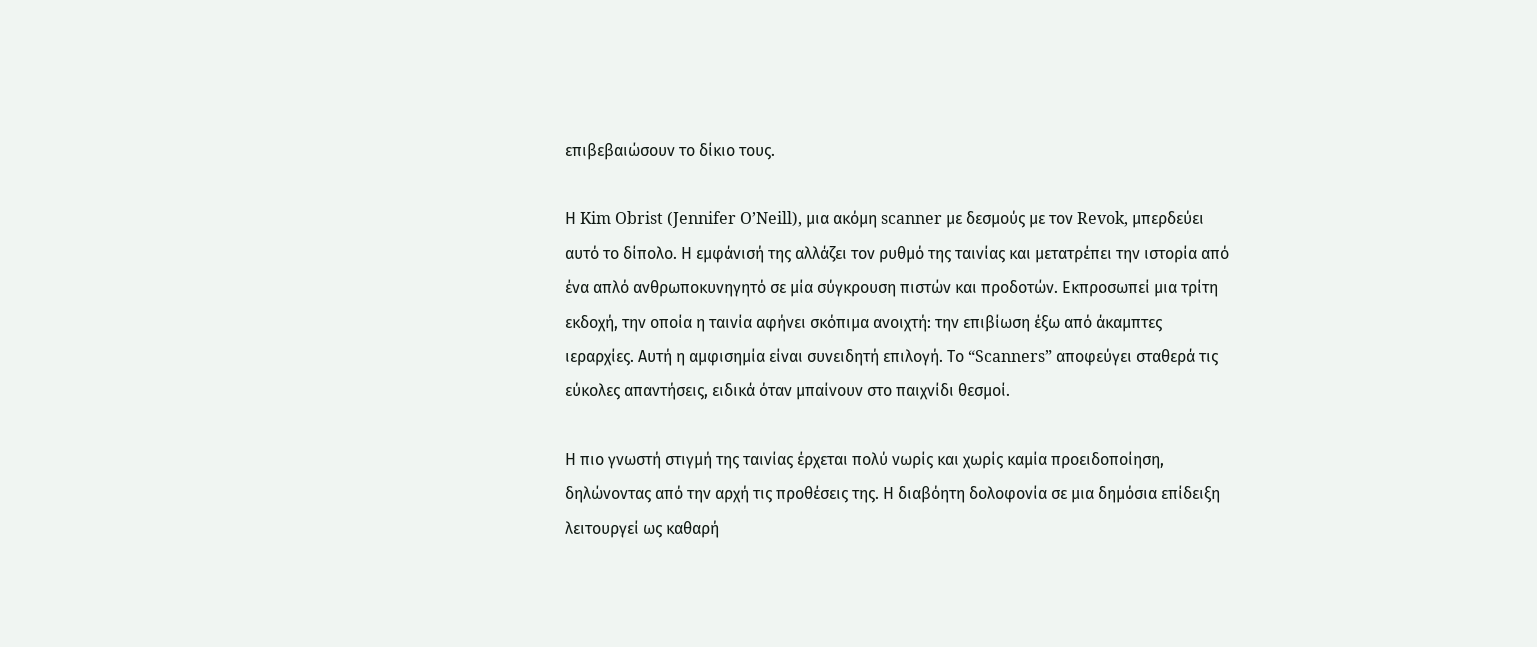επιβεβαιώσουν το δίκιο τους.

Η Kim Obrist (Jennifer O’Neill), μια ακόμη scanner με δεσμούς με τον Revok, μπερδεύει αυτό το δίπολο. Η εμφάνισή της αλλάζει τον ρυθμό της ταινίας και μετατρέπει την ιστορία από ένα απλό ανθρωποκυνηγητό σε μία σύγκρουση πιστών και προδοτών. Εκπροσωπεί μια τρίτη εκδοχή, την οποία η ταινία αφήνει σκόπιμα ανοιχτή: την επιβίωση έξω από άκαμπτες ιεραρχίες. Αυτή η αμφισημία είναι συνειδητή επιλογή. Το “Scanners” αποφεύγει σταθερά τις εύκολες απαντήσεις, ειδικά όταν μπαίνουν στο παιχνίδι θεσμοί.

Η πιο γνωστή στιγμή της ταινίας έρχεται πολύ νωρίς και χωρίς καμία προειδοποίηση, δηλώνοντας από την αρχή τις προθέσεις της. Η διαβόητη δολοφονία σε μια δημόσια επίδειξη λειτουργεί ως καθαρή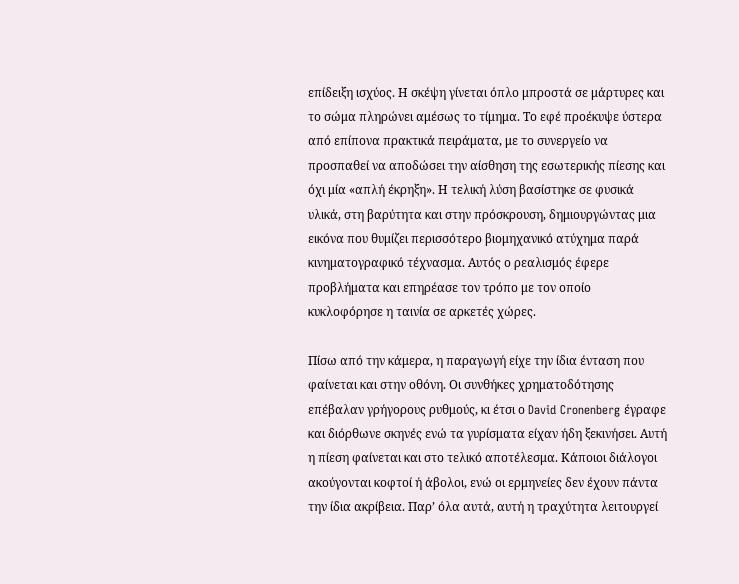επίδειξη ισχύος. Η σκέψη γίνεται όπλο μπροστά σε μάρτυρες και το σώμα πληρώνει αμέσως το τίμημα. Το εφέ προέκυψε ύστερα από επίπονα πρακτικά πειράματα, με το συνεργείο να προσπαθεί να αποδώσει την αίσθηση της εσωτερικής πίεσης και όχι μία «απλή έκρηξη». Η τελική λύση βασίστηκε σε φυσικά υλικά, στη βαρύτητα και στην πρόσκρουση, δημιουργώντας μια εικόνα που θυμίζει περισσότερο βιομηχανικό ατύχημα παρά κινηματογραφικό τέχνασμα. Αυτός ο ρεαλισμός έφερε προβλήματα και επηρέασε τον τρόπο με τον οποίο κυκλοφόρησε η ταινία σε αρκετές χώρες.

Πίσω από την κάμερα, η παραγωγή είχε την ίδια ένταση που φαίνεται και στην οθόνη. Οι συνθήκες χρηματοδότησης επέβαλαν γρήγορους ρυθμούς, κι έτσι ο David Cronenberg έγραφε και διόρθωνε σκηνές ενώ τα γυρίσματα είχαν ήδη ξεκινήσει. Αυτή η πίεση φαίνεται και στο τελικό αποτέλεσμα. Κάποιοι διάλογοι ακούγονται κοφτοί ή άβολοι, ενώ οι ερμηνείες δεν έχουν πάντα την ίδια ακρίβεια. Παρ’ όλα αυτά, αυτή η τραχύτητα λειτουργεί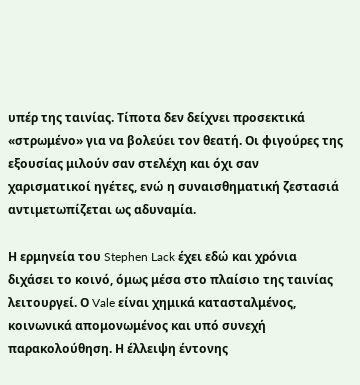υπέρ της ταινίας. Τίποτα δεν δείχνει προσεκτικά «στρωμένο» για να βολεύει τον θεατή. Οι φιγούρες της εξουσίας μιλούν σαν στελέχη και όχι σαν χαρισματικοί ηγέτες, ενώ η συναισθηματική ζεστασιά αντιμετωπίζεται ως αδυναμία.

Η ερμηνεία του Stephen Lack έχει εδώ και χρόνια διχάσει το κοινό, όμως μέσα στο πλαίσιο της ταινίας λειτουργεί. Ο Vale είναι χημικά κατασταλμένος, κοινωνικά απομονωμένος και υπό συνεχή παρακολούθηση. Η έλλειψη έντονης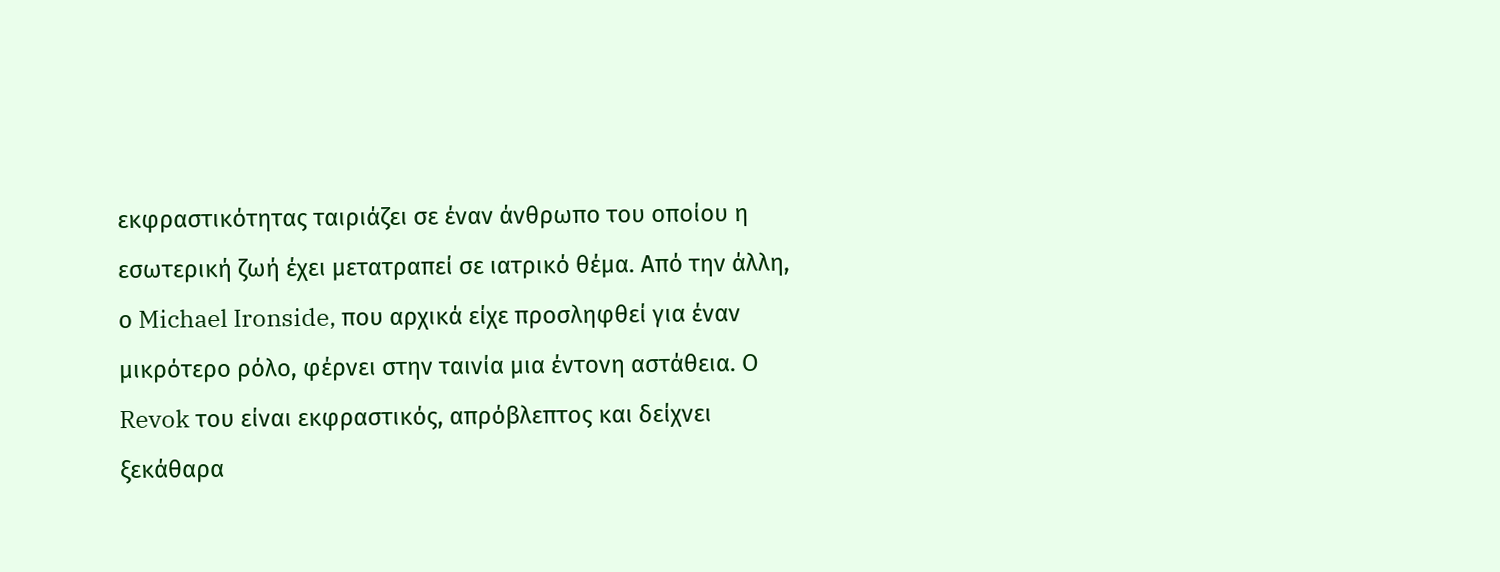εκφραστικότητας ταιριάζει σε έναν άνθρωπο του οποίου η εσωτερική ζωή έχει μετατραπεί σε ιατρικό θέμα. Από την άλλη, ο Michael Ironside, που αρχικά είχε προσληφθεί για έναν μικρότερο ρόλο, φέρνει στην ταινία μια έντονη αστάθεια. Ο Revok του είναι εκφραστικός, απρόβλεπτος και δείχνει ξεκάθαρα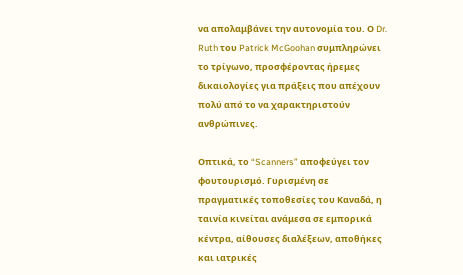να απολαμβάνει την αυτονομία του. Ο Dr. Ruth του Patrick McGoohan συμπληρώνει το τρίγωνο, προσφέροντας ήρεμες δικαιολογίες για πράξεις που απέχουν πολύ από το να χαρακτηριστούν ανθρώπινες.

Οπτικά, το “Scanners” αποφεύγει τον φουτουρισμό. Γυρισμένη σε πραγματικές τοποθεσίες του Καναδά, η ταινία κινείται ανάμεσα σε εμπορικά κέντρα, αίθουσες διαλέξεων, αποθήκες και ιατρικές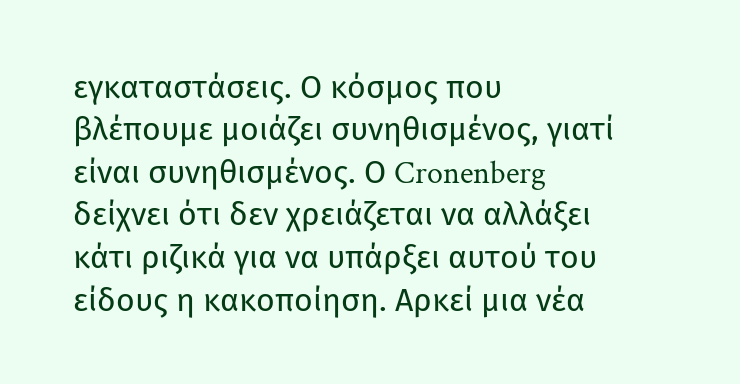εγκαταστάσεις. Ο κόσμος που βλέπουμε μοιάζει συνηθισμένος, γιατί είναι συνηθισμένος. Ο Cronenberg δείχνει ότι δεν χρειάζεται να αλλάξει κάτι ριζικά για να υπάρξει αυτού του είδους η κακοποίηση. Αρκεί μια νέα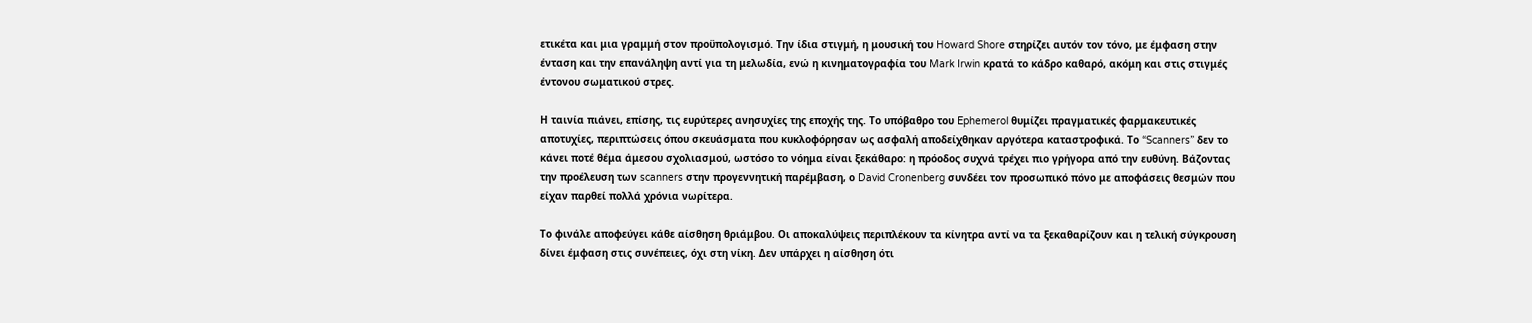ετικέτα και μια γραμμή στον προϋπολογισμό. Την ίδια στιγμή, η μουσική του Howard Shore στηρίζει αυτόν τον τόνο, με έμφαση στην ένταση και την επανάληψη αντί για τη μελωδία, ενώ η κινηματογραφία του Mark Irwin κρατά το κάδρο καθαρό, ακόμη και στις στιγμές έντονου σωματικού στρες.

Η ταινία πιάνει, επίσης, τις ευρύτερες ανησυχίες της εποχής της. Το υπόβαθρο του Ephemerol θυμίζει πραγματικές φαρμακευτικές αποτυχίες, περιπτώσεις όπου σκευάσματα που κυκλοφόρησαν ως ασφαλή αποδείχθηκαν αργότερα καταστροφικά. Το “Scanners” δεν το κάνει ποτέ θέμα άμεσου σχολιασμού, ωστόσο το νόημα είναι ξεκάθαρο: η πρόοδος συχνά τρέχει πιο γρήγορα από την ευθύνη. Βάζοντας την προέλευση των scanners στην προγεννητική παρέμβαση, ο David Cronenberg συνδέει τον προσωπικό πόνο με αποφάσεις θεσμών που είχαν παρθεί πολλά χρόνια νωρίτερα.

Το φινάλε αποφεύγει κάθε αίσθηση θριάμβου. Οι αποκαλύψεις περιπλέκουν τα κίνητρα αντί να τα ξεκαθαρίζουν και η τελική σύγκρουση δίνει έμφαση στις συνέπειες, όχι στη νίκη. Δεν υπάρχει η αίσθηση ότι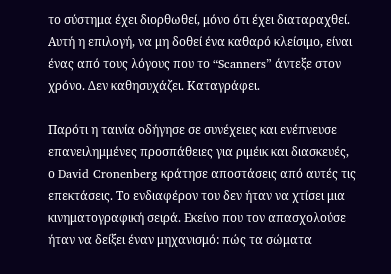το σύστημα έχει διορθωθεί, μόνο ότι έχει διαταραχθεί. Αυτή η επιλογή, να μη δοθεί ένα καθαρό κλείσιμο, είναι ένας από τους λόγους που το “Scanners” άντεξε στον χρόνο. Δεν καθησυχάζει. Καταγράφει.

Παρότι η ταινία οδήγησε σε συνέχειες και ενέπνευσε επανειλημμένες προσπάθειες για ριμέικ και διασκευές, ο David Cronenberg κράτησε αποστάσεις από αυτές τις επεκτάσεις. Το ενδιαφέρον του δεν ήταν να χτίσει μια κινηματογραφική σειρά. Εκείνο που τον απασχολούσε ήταν να δείξει έναν μηχανισμό: πώς τα σώματα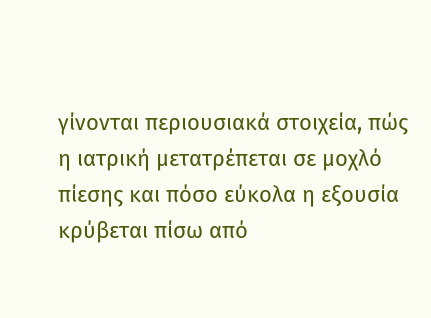γίνονται περιουσιακά στοιχεία, πώς η ιατρική μετατρέπεται σε μοχλό πίεσης και πόσο εύκολα η εξουσία κρύβεται πίσω από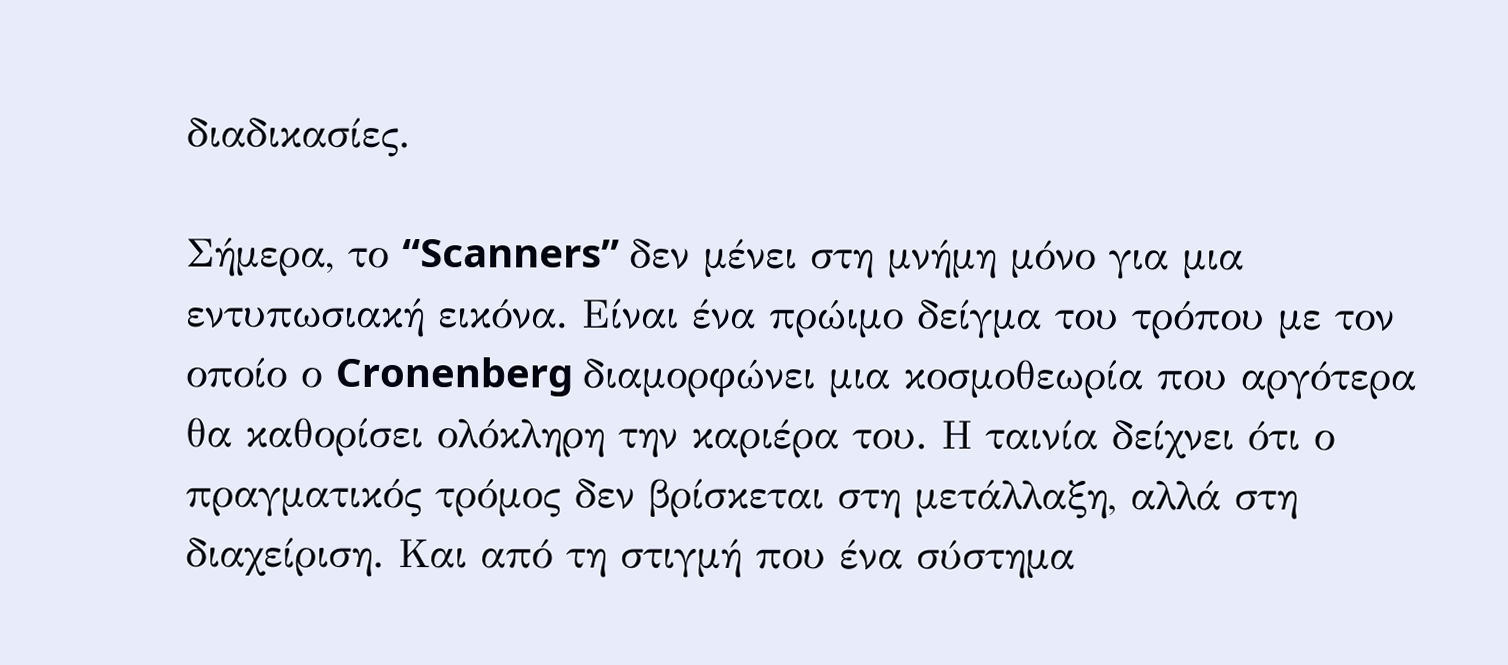διαδικασίες.

Σήμερα, το “Scanners” δεν μένει στη μνήμη μόνο για μια εντυπωσιακή εικόνα. Είναι ένα πρώιμο δείγμα του τρόπου με τον οποίο ο Cronenberg διαμορφώνει μια κοσμοθεωρία που αργότερα θα καθορίσει ολόκληρη την καριέρα του. Η ταινία δείχνει ότι ο πραγματικός τρόμος δεν βρίσκεται στη μετάλλαξη, αλλά στη διαχείριση. Και από τη στιγμή που ένα σύστημα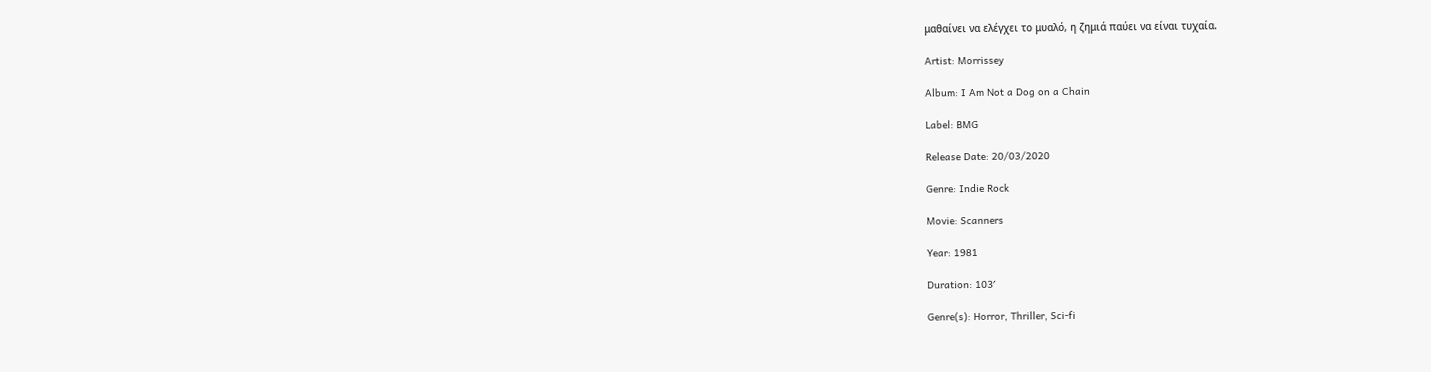μαθαίνει να ελέγχει το μυαλό, η ζημιά παύει να είναι τυχαία.

Artist: Morrissey

Album: I Am Not a Dog on a Chain

Label: BMG

Release Date: 20/03/2020

Genre: Indie Rock

Movie: Scanners

Year: 1981

Duration: 103′

Genre(s): Horror, Thriller, Sci-fi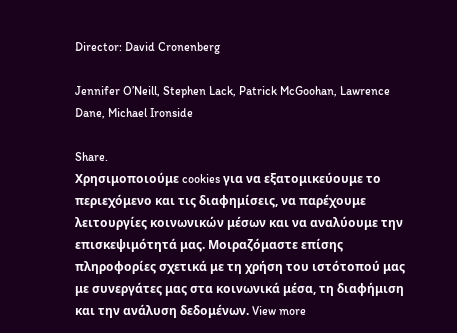Director: David Cronenberg

Jennifer O’Neill, Stephen Lack, Patrick McGoohan, Lawrence Dane, Michael Ironside

Share.
Χρησιμοποιούμε cookies για να εξατομικεύουμε το περιεχόμενο και τις διαφημίσεις, να παρέχουμε λειτουργίες κοινωνικών μέσων και να αναλύουμε την επισκεψιμότητά μας. Μοιραζόμαστε επίσης πληροφορίες σχετικά με τη χρήση του ιστότοπού μας με συνεργάτες μας στα κοινωνικά μέσα, τη διαφήμιση και την ανάλυση δεδομένων. View more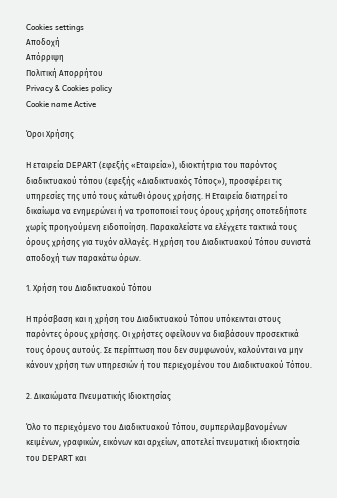Cookies settings
Αποδοχή
Απόρριψη
Πολιτική Απορρήτου
Privacy & Cookies policy
Cookie name Active

Όροι Χρήσης

Η εταιρεία DEPART (εφεξής «Εταιρεία»), ιδιοκτήτρια του παρόντος διαδικτυακού τόπου (εφεξής «Διαδικτυακός Τόπος»), προσφέρει τις υπηρεσίες της υπό τους κάτωθι όρους χρήσης. Η Εταιρεία διατηρεί το δικαίωμα να ενημερώνει ή να τροποποιεί τους όρους χρήσης οποτεδήποτε χωρίς προηγούμενη ειδοποίηση. Παρακαλείστε να ελέγχετε τακτικά τους όρους χρήσης για τυχόν αλλαγές. Η χρήση του Διαδικτυακού Τόπου συνιστά αποδοχή των παρακάτω όρων.

1. Χρήση του Διαδικτυακού Τόπου

Η πρόσβαση και η χρήση του Διαδικτυακού Τόπου υπόκεινται στους παρόντες όρους χρήσης. Οι χρήστες οφείλουν να διαβάσουν προσεκτικά τους όρους αυτούς. Σε περίπτωση που δεν συμφωνούν, καλούνται να μην κάνουν χρήση των υπηρεσιών ή του περιεχομένου του Διαδικτυακού Τόπου.

2. Δικαιώματα Πνευματικής Ιδιοκτησίας

Όλο το περιεχόμενο του Διαδικτυακού Τόπου, συμπεριλαμβανομένων κειμένων, γραφικών, εικόνων και αρχείων, αποτελεί πνευματική ιδιοκτησία του DEPART και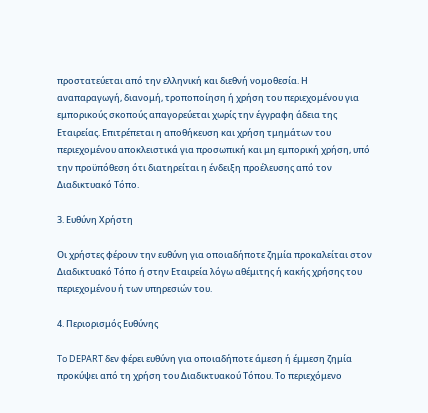προστατεύεται από την ελληνική και διεθνή νομοθεσία. Η αναπαραγωγή, διανομή, τροποποίηση ή χρήση του περιεχομένου για εμπορικούς σκοπούς απαγορεύεται χωρίς την έγγραφη άδεια της Εταιρείας. Επιτρέπεται η αποθήκευση και χρήση τμημάτων του περιεχομένου αποκλειστικά για προσωπική και μη εμπορική χρήση, υπό την προϋπόθεση ότι διατηρείται η ένδειξη προέλευσης από τον Διαδικτυακό Τόπο.

3. Ευθύνη Χρήστη

Οι χρήστες φέρουν την ευθύνη για οποιαδήποτε ζημία προκαλείται στον Διαδικτυακό Τόπο ή στην Εταιρεία λόγω αθέμιτης ή κακής χρήσης του περιεχομένου ή των υπηρεσιών του.

4. Περιορισμός Ευθύνης

To DEPART δεν φέρει ευθύνη για οποιαδήποτε άμεση ή έμμεση ζημία προκύψει από τη χρήση του Διαδικτυακού Τόπου. Το περιεχόμενο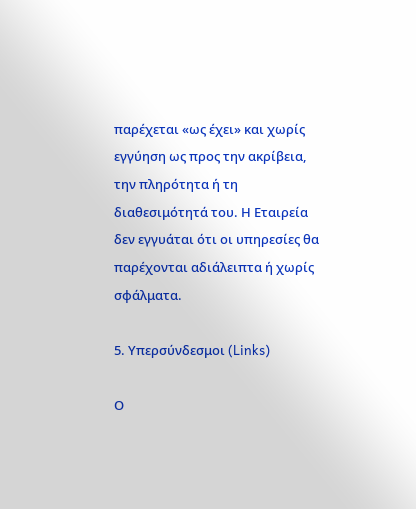παρέχεται «ως έχει» και χωρίς εγγύηση ως προς την ακρίβεια, την πληρότητα ή τη διαθεσιμότητά του. Η Εταιρεία δεν εγγυάται ότι οι υπηρεσίες θα παρέχονται αδιάλειπτα ή χωρίς σφάλματα.

5. Υπερσύνδεσμοι (Links)

Ο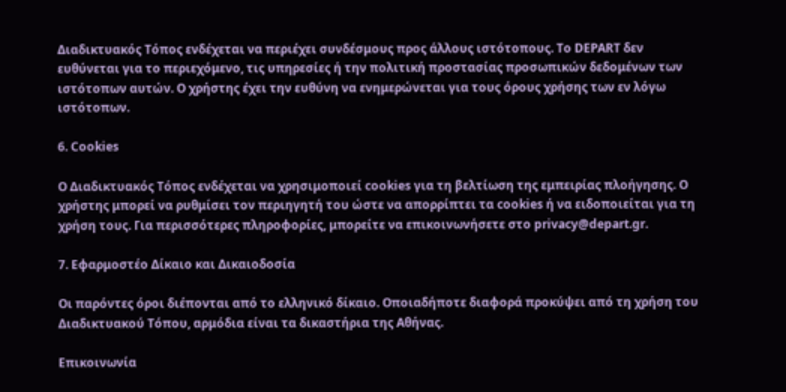Διαδικτυακός Τόπος ενδέχεται να περιέχει συνδέσμους προς άλλους ιστότοπους. Το DEPART δεν ευθύνεται για το περιεχόμενο, τις υπηρεσίες ή την πολιτική προστασίας προσωπικών δεδομένων των ιστότοπων αυτών. Ο χρήστης έχει την ευθύνη να ενημερώνεται για τους όρους χρήσης των εν λόγω ιστότοπων.

6. Cookies

Ο Διαδικτυακός Τόπος ενδέχεται να χρησιμοποιεί cookies για τη βελτίωση της εμπειρίας πλοήγησης. Ο χρήστης μπορεί να ρυθμίσει τον περιηγητή του ώστε να απορρίπτει τα cookies ή να ειδοποιείται για τη χρήση τους. Για περισσότερες πληροφορίες, μπορείτε να επικοινωνήσετε στο privacy@depart.gr.

7. Εφαρμοστέο Δίκαιο και Δικαιοδοσία

Οι παρόντες όροι διέπονται από το ελληνικό δίκαιο. Οποιαδήποτε διαφορά προκύψει από τη χρήση του Διαδικτυακού Τόπου, αρμόδια είναι τα δικαστήρια της Αθήνας.

Επικοινωνία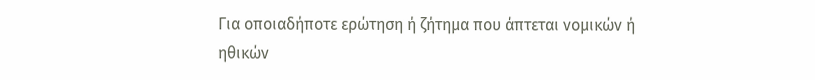Για οποιαδήποτε ερώτηση ή ζήτημα που άπτεται νομικών ή ηθικών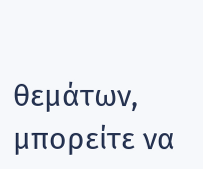θεμάτων, μπορείτε να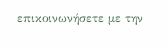επικοινωνήσετε με την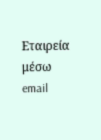Εταιρεία μέσω email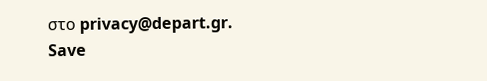στο privacy@depart.gr.
Save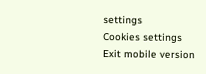settings
Cookies settings
Exit mobile version